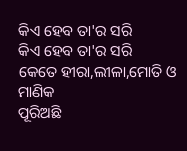କିଏ ହେବ ତା'ର ସରି
କିଏ ହେବ ତା'ର ସରି
କେତେ ହୀରା,ଲୀଳା,ମୋତି ଓ ମାଣିକ
ପୂରିଅଛି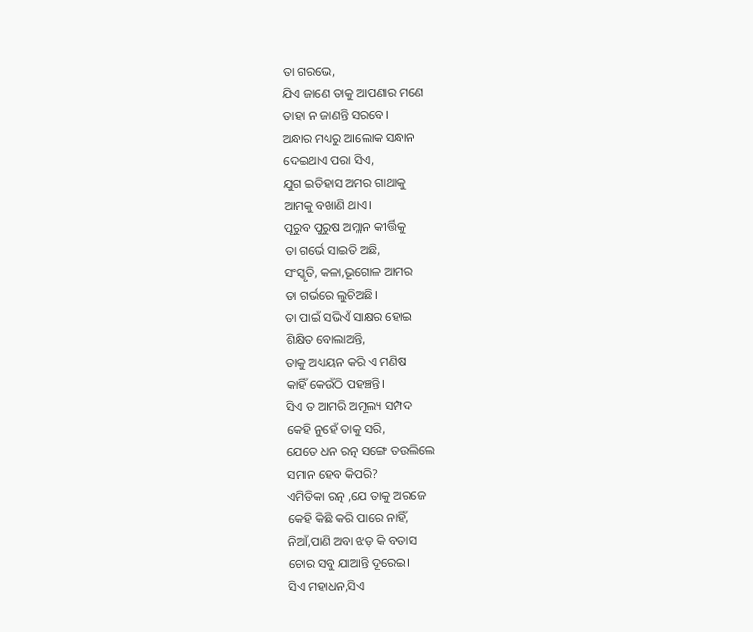ତା ଗରଭେ,
ଯିଏ ଜାଣେ ତାକୁ ଆପଣାର ମଣେ
ତାହା ନ ଜାଣନ୍ତି ସରବେ।
ଅନ୍ଧାର ମଧ୍ୟରୁ ଆଲୋକ ସନ୍ଧାନ
ଦେଇଥାଏ ପରା ସିଏ,
ଯୁଗ ଇତିହାସ ଅମର ଗାଥାକୁ
ଆମକୁ ବଖାଣି ଥାଏ।
ପୂରୁବ ପୁରୁଷ ଅମ୍ଲାନ କୀର୍ତ୍ତିକୁ
ତା ଗର୍ଭେ ସାଇତି ଅଛି,
ସଂସ୍କୃତି, କଳା,ଭୂଗୋଳ ଆମର
ତା ଗର୍ଭରେ ଲୁଚିଅଛି।
ତା ପାଇଁ ସଭିଏଁ ସାକ୍ଷର ହୋଇ
ଶିକ୍ଷିତ ବୋଲାଅନ୍ତି,
ତାକୁ ଅଧ୍ୟୟନ କରି ଏ ମଣିଷ
କାହିଁ କେଉଁଠି ପହଞ୍ଚନ୍ତି।
ସିଏ ତ ଆମରି ଅମୂଲ୍ୟ ସମ୍ପଦ
କେହି ନୁହେଁ ତାକୁ ସରି,
ଯେତେ ଧନ ରତ୍ନ ସଙ୍ଗେ ତଉଲିଲେ
ସମାନ ହେବ କିପରି?
ଏମିତିକା ରତ୍ନ ,ଯେ ତାକୁ ଅରଜେ
କେହି କିଛି କରି ପାରେ ନାହିଁ,
ନିଆଁ,ପାଣି ଅବା ଝଡ଼ କି ବତାସ
ଚୋର ସବୁ ଯାଆନ୍ତି ଦୂରେଇ।
ସିଏ ମହାଧନ,ସିଏ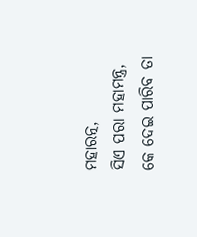ମହାରତ୍ନ,
ସିଏ ପରା ମହାମନ୍ତ୍ର,
କେ ଦେଇ ପାରିବ ତା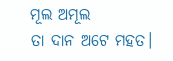ମୂଲ ଅମୂଲ
ତା ଦାନ ଅଟେ ମହତ।